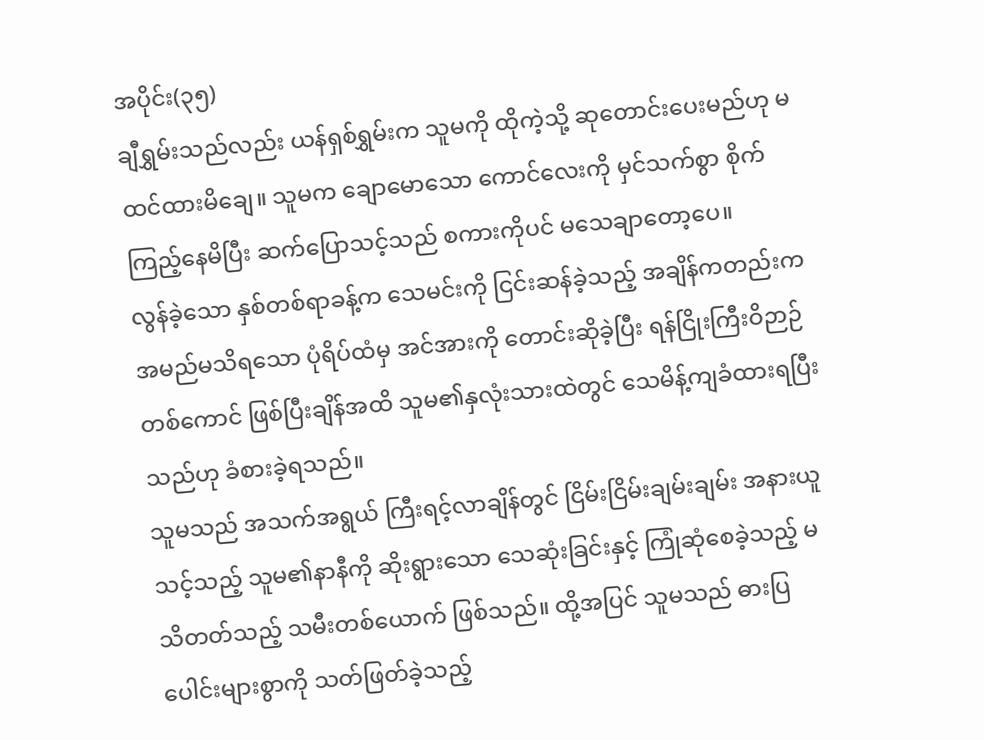အပိုင်း(၃၅)
ချီရွှမ်းသည်လည်း ယန်ရှစ်ရွှမ်းက သူမကို ထိုကဲ့သို့ ဆုတောင်းပေးမည်ဟု မထင်ထားမိချေ။ သူမက ချောမောသော ကောင်လေးကို မှင်သက်စွာ စိုက်ကြည့်နေမိပြီး ဆက်ပြောသင့်သည် စကားကိုပင် မသေချာတော့ပေ။
လွန်ခဲ့သော နှစ်တစ်ရာခန့်က သေမင်းကို ငြင်းဆန်ခဲ့သည့် အချိန်ကတည်းက အမည်မသိရသော ပုံရိပ်ထံမှ အင်အားကို တောင်းဆိုခဲ့ပြီး ရန်ငြိုးကြီးဝိဉာဉ်တစ်ကောင် ဖြစ်ပြီးချိန်အထိ သူမ၏နှလုံးသားထဲတွင် သေမိန့်ကျခံထားရပြီးသည်ဟု ခံစားခဲ့ရသည်။
သူမသည် အသက်အရွယ် ကြီးရင့်လာချိန်တွင် ငြိမ်းငြိမ်းချမ်းချမ်း အနားယူသင့်သည့် သူမ၏နာနီကို ဆိုးရွားသော သေဆုံးခြင်းနှင့် ကြုံဆုံစေခဲ့သည့် မသိတတ်သည့် သမီးတစ်ယောက် ဖြစ်သည်။ ထို့အပြင် သူမသည် ဓားပြပေါင်းများစွာကို သတ်ဖြတ်ခဲ့သည့်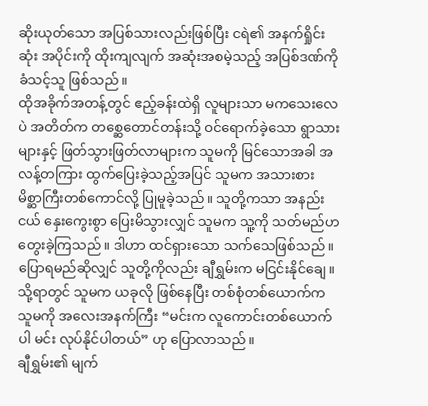ဆိုးယုတ်သော အပြစ်သားလည်းဖြစ်ပြီး ငရဲ၏ အနက်ရှိုင်းဆုံး အပိုင်းကို ထိုးကျလျက် အဆုံးအစမဲ့သည့် အပြစ်ဒဏ်ကို ခံသင့်သူ ဖြစ်သည်။
ထိုအခိုက်အတန့်တွင် ဧည့်ခန်းထဲရှိ လူများသာ မကသေးလေပဲ အတိတ်က တစ္ဆေတောင်တန်းသို့ ဝင်ရောက်ခဲ့သော ရွာသားများနှင့် ဖြတ်သွားဖြတ်လာများက သူမကို မြင်သောအခါ အလန့်တကြား ထွက်ပြေးခဲ့သည့်အပြင် သူမက အသားစား မိစ္ဆာကြီးတစ်ကောင်လို့ ပြုမူခဲ့သည်။ သူတို့ကသာ အနည်းငယ် နှေးကွေးစွာ ပြေးမိသွားလျှင် သူမက သူ့ကို သတ်မည်ဟ တွေးခဲ့ကြသည်။ ဒါဟာ ထင်ရှားသော သက်သေဖြစ်သည်။ ပြောရမည်ဆိုလျှင် သူတို့ကိုလည်း ချီရွှမ်းက မငြင်းနိုင်ချေ။
သို့ရာတွင် သူမက ယခုလို ဖြစ်နေပြီး တစ်စုံတစ်ယောက်က သူမကို အလေးအနက်ကြီး “မင်းက လူကောင်းတစ်ယောက်ပါ မင်း လုပ်နိုင်ပါတယ်” ဟု ပြောလာသည်။
ချီရွှမ်း၏ မျက်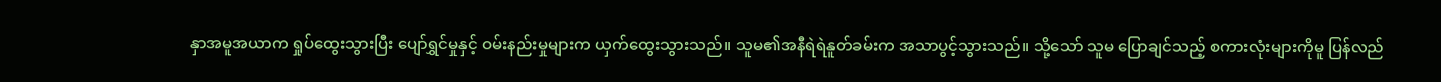နှာအမူအယာက ရှုပ်ထွေးသွားပြီး ပျော်ရွှင်မှုနှင့် ဝမ်းနည်းမှုများက ယှက်ထွေးသွားသည်။ သူမ၏အနီရဲရဲနူတ်ခမ်းက အသာပွင့်သွားသည်။ သို့သော် သူမ ပြောချင်သည့် စကားလုံးများကိုမူ ပြန်လည်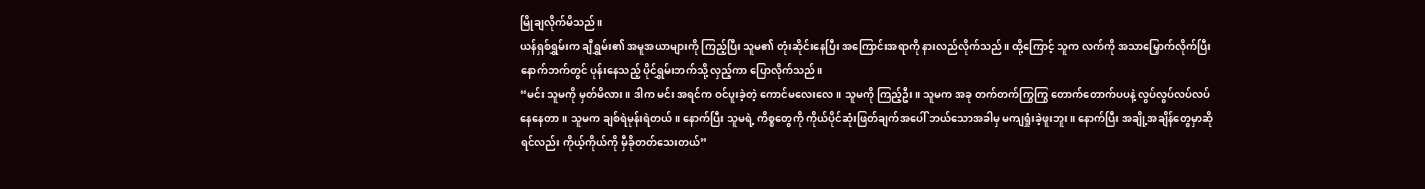မြိုချလိုက်မိသည်။
ယန်ရှစ်ရွှမ်းက ချီရွှမ်း၏ အမူအယာများကို ကြည့်ပြီး သူမ၏ တုံးဆိုင်းနေပြီး အကြောင်းအရာကို နားလည်လိုက်သည်။ ထို့ကြောင့် သူက လက်ကို အသာမြှောက်လိုက်ပြီး နောက်ဘက်တွင် ပုန်းနေသည့် ပိုင်ရွှမ်းဘက်သို့ လှည့်ကာ ပြောလိုက်သည်။
“မင်း သူမကို မှတ်မိလား။ ဒါက မင်း အရင်က ဝင်ပူးခဲ့တဲ့ ကောင်မလေးလေ။ သူမကို ကြည့်ဦး။ သူမက အခု တက်တက်ကြွကြွ တောက်တောက်ပပနဲ့ လွပ်လွပ်လပ်လပ် နေနေတာ။ သူမက ချစ်ရဲမုန်းရဲတယ်။ နောက်ပြီး သူမရဲ့ ကိစ္စတွေကို ကိုယ်ပိုင်ဆုံးဖြတ်ချက်အပေါ် ဘယ်သောအခါမှ မကျရှုံးခဲ့ဖူးဘူး။ နောက်ပြီး အချို့အချိန်တွေမှာဆိုရင်လည်း ကိုယ့်ကိုယ်ကို မှီခိုတတ်သေးတယ်”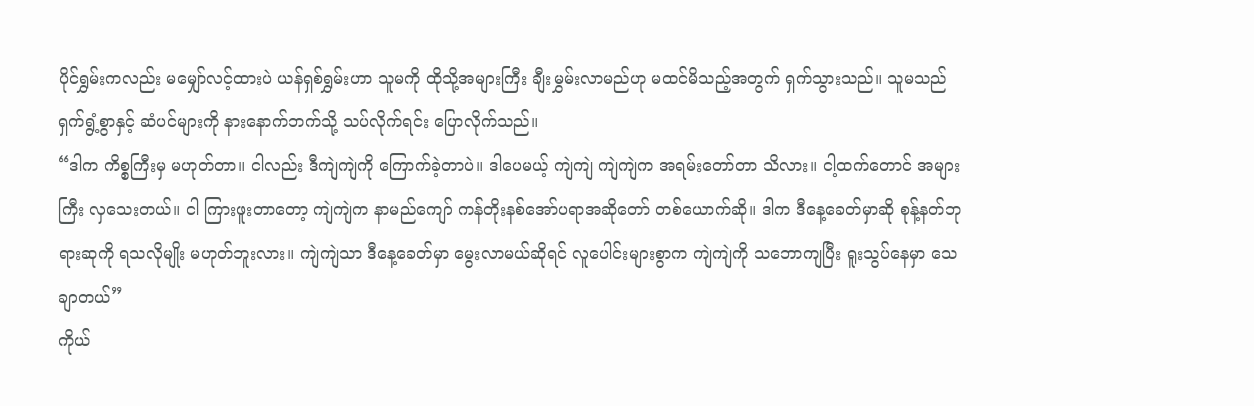ပိုင်ရွှမ်းကလည်း မမျှော်လင့်ထားပဲ ယန်ရှစ်ရွှမ်းဟာ သူမကို ထိုသို့အများကြီး ချီးမွှမ်းလာမည်ဟု မထင်မိသည့်အတွက် ရှက်သွားသည်။ သူမသည် ရှက်ရွံ့စွာနှင့် ဆံပင်များကို နားနောက်ဘက်သို့ သပ်လိုက်ရင်း ပြောလိုက်သည်။
“ဒါက ကိစ္စကြီးမှ မဟုတ်တာ။ ငါလည်း ဒီကျဲကျဲကို ကြောက်ခဲ့တာပဲ။ ဒါပေမယ့် ကျဲကျဲ ကျဲကျဲက အရမ်းတော်တာ သိလား။ ငါ့ထက်တောင် အများကြီး လှသေးတယ်။ ငါ ကြားဖူးတာတော့ ကျဲကျဲက နာမည်ကျော် ကန်တိုးနစ်အော်ပရာအဆိုတော် တစ်ယောက်ဆို။ ဒါက ဒီနေ့ခေတ်မှာဆို စုန့်နတ်ဘုရားဆုကို ရသလိုမျိုး မဟုတ်ဘူးလား။ ကျဲကျဲသာ ဒီနေ့ခေတ်မှာ မွေးလာမယ်ဆိုရင် လူပေါင်းများစွာက ကျဲကျဲကို သဘောကျပြီး ရူးသွပ်နေမှာ သေချာတယ်”
ကိုယ်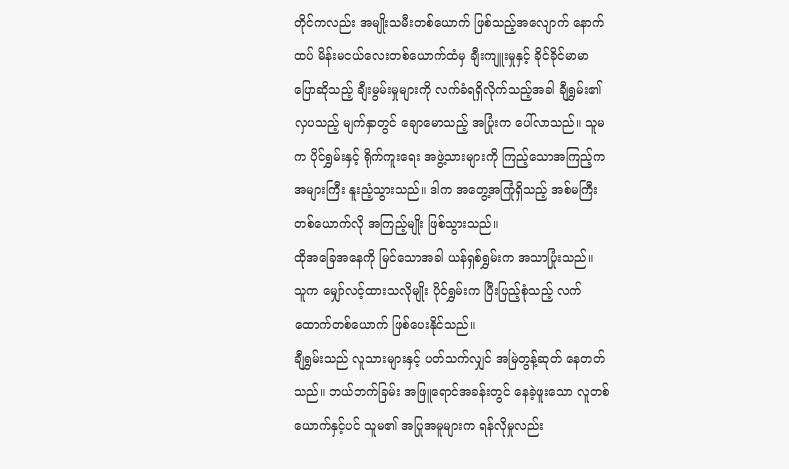တိုင်ကလည်း အမျိုးသမီးတစ်ယောက် ဖြစ်သည့်အလျောက် နောက်ထပ် မိန်းမငယ်လေးတစ်ယောက်ထံမှ ချီးကျူးမှုနှင့် ခိုင်ခိုင်မာမာ ပြောဆိုသည့် ချီးမွမ်းမှုများကို လက်ခံရရှိလိုက်သည့်အခါ ချီရွှမ်း၏ လှပသည့် မျက်နှာတွင် ချောမောသည့် အပြုံးက ပေါ်လာသည်။ သူမက ပိုင်ရွှမ်းနှင့် ရိုက်ကူးရေး အဖွဲ့သားများကို ကြည့်သောအကြည့်က အများကြီး နူးညံ့သွားသည်။ ဒါက အတွေ့အကြုံရှိသည့် အစ်မကြီးတစ်ယောက်လို အကြည့်မျိုး ဖြစ်သွားသည်။
ထိုအခြေအနေကို မြင်သောအခါ ယန်ရှစ်ရွှမ်းက အသာပြုံးသည်။
သူက မျှော်လင့်ထားသလိုမျိုး ပိုင်ရွှမ်းက ပြီးပြည့်စုံသည့် လက်ထောက်တစ်ယောက် ဖြစ်ပေးနိုင်သည်။
ချီရွှမ်းသည် လူသားများနှင့် ပတ်သက်လျှင် အမြဲတွန့်ဆုတ် နေတတ်သည်။ ဘယ်ဘက်ခြမ်း အဖြူရောင်အခန်းတွင် နေခဲ့ဖူးသော လူတစ်ယောက်နှင့်ပင် သူမ၏ အပြုအမူများက ရန်လိုမှုလည်း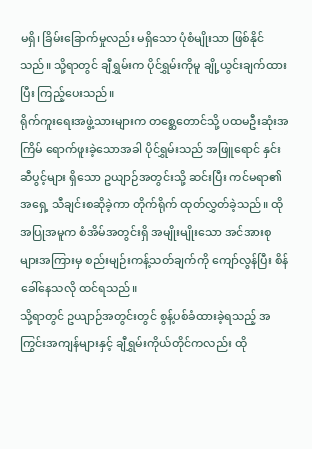မရှိ၊ ခြိမ်းခြောက်မှုလည်း မရှိသော ပုံစံမျိုးသာ ဖြစ်နိုင်သည်။ သို့ရာတွင် ချီရွှမ်းက ပိုင်ရွှမ်းကိုမူ ချို့ယွင်းချက်ထားပြီး ကြည့်ပေးသည်။
ရိုက်ကူးရေးအဖွဲ့သားများက တစ္ဆေတောင်သို့ ပထမဦးဆုံးအကြိမ် ရောက်ဖူးခဲ့သောအခါ ပိုင်ရွှမ်းသည် အဖြူရောင် နှင်းဆီပွင့်များ ရှိသော ဥယျာဉ်အတွင်းသို့ ဆင်းပြီး ကင်မရာ၏အရှေ့ သီချင်းစဆိုခဲ့ကာ တိုက်ရိုက် ထုတ်လွှတ်ခဲ့သည်။ ထိုအပြုအမူက စံအိမ်အတွင်းရှိ အမျိုးမျိုးသော အင်အားစုများအကြားမှ စည်းမျဉ်းကန့်သတ်ချက်ကို ကျော်လွန်ပြီး စိန်ခေါ်နေသလို ထင်ရသည်။
သို့ရာတွင် ဥယျာဉ်အတွင်းတွင် စွန့်ပစ်ခံထားခဲ့ရသည့် အကြွင်းအကျန်များနှင့် ချီရွှမ်းကိုယ်တိုင်ကလည်း ထို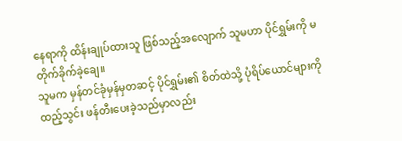နေရာကို ထိန်းချုပ်ထားသူ ဖြစ်သည့်အလျောက် သူမဟာ ပိုင်ရွှမ်းကို မတိုက်ခိုက်ခဲ့ချေ။
သူမက မှန်တင်ခုံမှန်မှတဆင့် ပိုင်ရွှမ်း၏ စိတ်ထဲသို့ ပုံရိပ်ယောင်များကို ထည့်သွင်း ဖန်တီးပေးခဲ့သည်မှာလည်း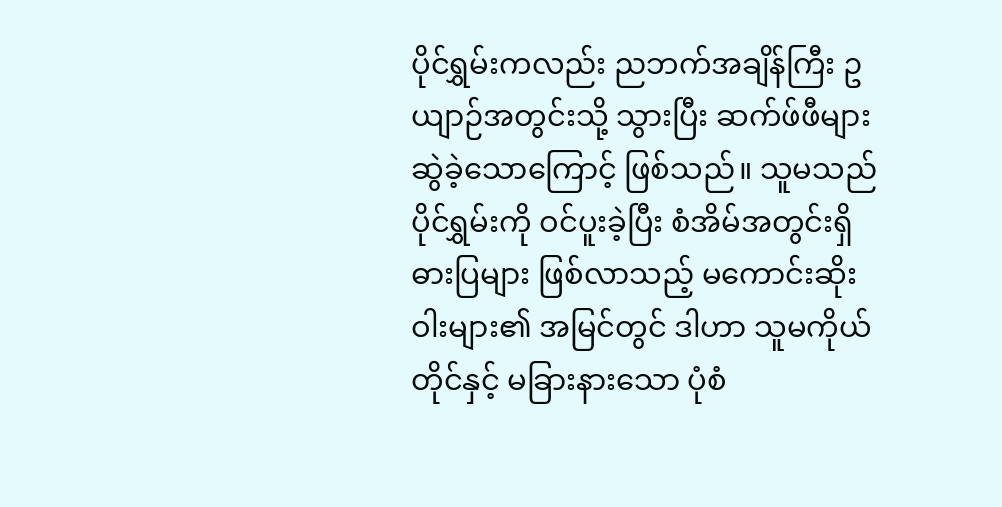ပိုင်ရွှမ်းကလည်း ညဘက်အချိန်ကြီး ဥယျာဉ်အတွင်းသို့ သွားပြီး ဆက်ဖ်ဖီများ ဆွဲခဲ့သောကြောင့် ဖြစ်သည်။ သူမသည် ပိုင်ရွှမ်းကို ဝင်ပူးခဲ့ပြီး စံအိမ်အတွင်းရှိ ဓားပြများ ဖြစ်လာသည့် မကောင်းဆိုးဝါးများ၏ အမြင်တွင် ဒါဟာ သူမကိုယ်တိုင်နှင့် မခြားနားသော ပုံစံ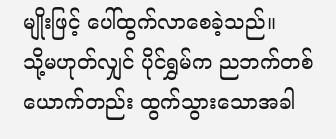မျိုးဖြင့် ပေါ်ထွက်လာစေခဲ့သည်။
သို့မဟုတ်လျှင် ပိုင်ရွှမ်က ညဘက်တစ်ယောက်တည်း ထွက်သွားသောအခါ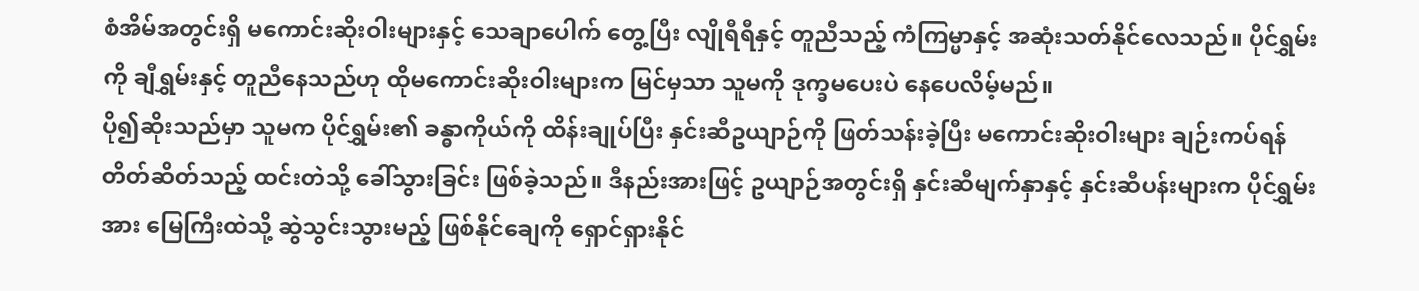စံအိမ်အတွင်းရှိ မကောင်းဆိုးဝါးများနှင့် သေချာပေါက် တွေ့ပြီး လျိုရီရီနှင့် တူညီသည့် ကံကြမ္မာနှင့် အဆုံးသတ်နိုင်လေသည်။ ပိုင်ရွှမ်းကို ချီရွှမ်းနှင့် တူညီနေသည်ဟု ထိုမကောင်းဆိုးဝါးများက မြင်မှသာ သူမကို ဒုက္ခမပေးပဲ နေပေလိမ့်မည်။
ပို၍ဆိုးသည်မှာ သူမက ပိုင်ရွှမ်း၏ ခန္ဓာကိုယ်ကို ထိန်းချုပ်ပြီး နှင်းဆီဥယျာဉ်ကို ဖြတ်သန်းခဲ့ပြီး မကောင်းဆိုးဝါးများ ချဉ်းကပ်ရန် တိတ်ဆိတ်သည့် ထင်းတဲသို့ ခေါ်သွားခြင်း ဖြစ်ခဲ့သည်။ ဒီနည်းအားဖြင့် ဥယျာဉ်အတွင်းရှိ နှင်းဆီမျက်နှာနှင့် နှင်းဆီပန်းများက ပိုင်ရွှမ်းအား မြေကြီးထဲသို့ ဆွဲသွင်းသွားမည့် ဖြစ်နိုင်ချေကို ရှောင်ရှားနိုင်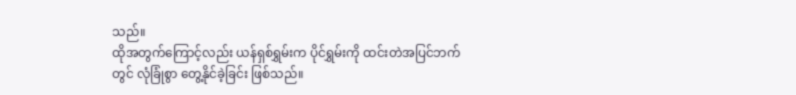သည်။
ထိုအတွက်ကြောင့်လည်း ယန်ရှစ်ရွှမ်းက ပိုင်ရွှမ်းကို ထင်းတဲအပြင်ဘက်တွင် လုံခြုံစွာ တွေ့နိုင်ခဲ့ခြင်း ဖြစ်သည်။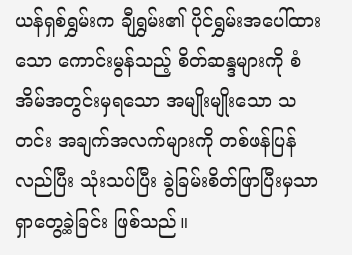ယန်ရှစ်ရွှမ်းက ချီရွှမ်း၏ ပိုင်ရွှမ်းအပေါ်ထားသော ကောင်းမွန်သည့် စိတ်ဆန္ဒများကို စံအိမ်အတွင်းမှရသော အမျိုးမျိုးသော သတင်း အချက်အလက်များကို တစ်ဖန်ပြန်လည်ပြီး သုံးသပ်ပြီး ခွဲခြမ်းစိတ်ဖြာပြီးမှသာ ရှာတွေ့ခဲ့ခြင်း ဖြစ်သည်။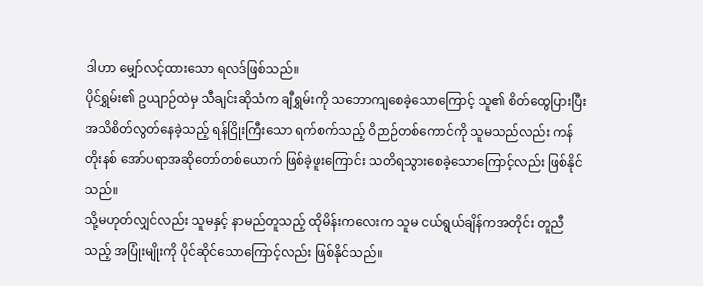ဒါဟာ မျှော်လင့်ထားသော ရလဒ်ဖြစ်သည်။
ပိုင်ရွှမ်း၏ ဥယျာဉ်ထဲမှ သီချင်းဆိုသံက ချီရွှမ်းကို သဘောကျစေခဲ့သောကြောင့် သူ၏ စိတ်ထွေပြားပြီး အသိစိတ်လွတ်နေခဲ့သည့် ရန်ငြိုးကြီးသော ရက်စက်သည့် ဝိဉာဉ်တစ်ကောင်ကို သူမသည်လည်း ကန်တိုးနစ် အော်ပရာအဆိုတော်တစ်ယောက် ဖြစ်ခဲ့ဖူးကြောင်း သတိရသွားစေခဲ့သောကြောင့်လည်း ဖြစ်နိုင်သည်။
သို့မဟုတ်လျှင်လည်း သူမနှင့် နာမည်တူသည့် ထိုမိန်းကလေးက သူမ ငယ်ရွယ်ချိန်ကအတိုင်း တူညီသည့် အပြုံးမျိုးကို ပိုင်ဆိုင်သောကြောင့်လည်း ဖြစ်နိုင်သည်။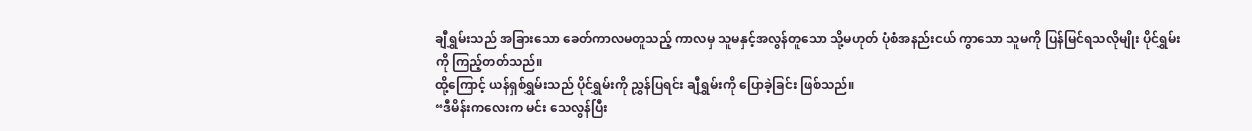ချီရွှမ်းသည် အခြားသော ခေတ်ကာလမတူသည့် ကာလမှ သူမနှင့်အလွန်တူသော သို့မဟုတ် ပုံစံအနည်းငယ် ကွာသော သူမကို ပြန်မြင်ရသလိုမျိုး ပိုင်ရွှမ်းကို ကြည့်တတ်သည်။
ထို့ကြောင့် ယန်ရှစ်ရွှမ်းသည် ပိုင်ရွှမ်းကို ညွှန်ပြရင်း ချီရွှမ်းကို ပြောခဲ့ခြင်း ဖြစ်သည်။
“ဒီမိန်းကလေးက မင်း သေလွန်ပြီး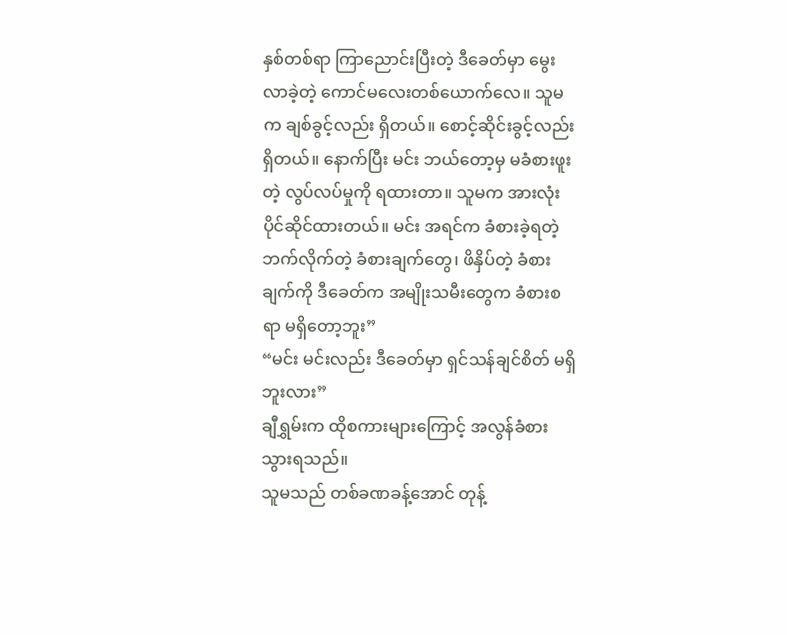နှစ်တစ်ရာ ကြာညောင်းပြီးတဲ့ ဒီခေတ်မှာ မွေးလာခဲ့တဲ့ ကောင်မလေးတစ်ယောက်လေ။ သူမက ချစ်ခွင့်လည်း ရှိတယ်။ စောင့်ဆိုင်းခွင့်လည်း ရှိတယ်။ နောက်ပြီး မင်း ဘယ်တော့မှ မခံစားဖူးတဲ့ လွပ်လပ်မှုကို ရထားတာ။ သူမက အားလုံး ပိုင်ဆိုင်ထားတယ်။ မင်း အရင်က ခံစားခဲ့ရတဲ့ ဘက်လိုက်တဲ့ ခံစားချက်တွေ၊ ဖိနှိပ်တဲ့ ခံစားချက်ကို ဒီခေတ်က အမျိုးသမီးတွေက ခံစားစရာ မရှိတော့ဘူး”
“မင်း မင်းလည်း ဒီခေတ်မှာ ရှင်သန်ချင်စိတ် မရှိဘူးလား”
ချီရွှမ်းက ထိုစကားများကြောင့် အလွန်ခံစားသွားရသည်။
သူမသည် တစ်ခဏခန့်အောင် တုန့်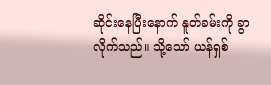ဆိုင်းနေပြီးနောက် နူတ်ခမ်းကို ခွာလိုက်သည်။ သို့သော် ယန်ရှစ်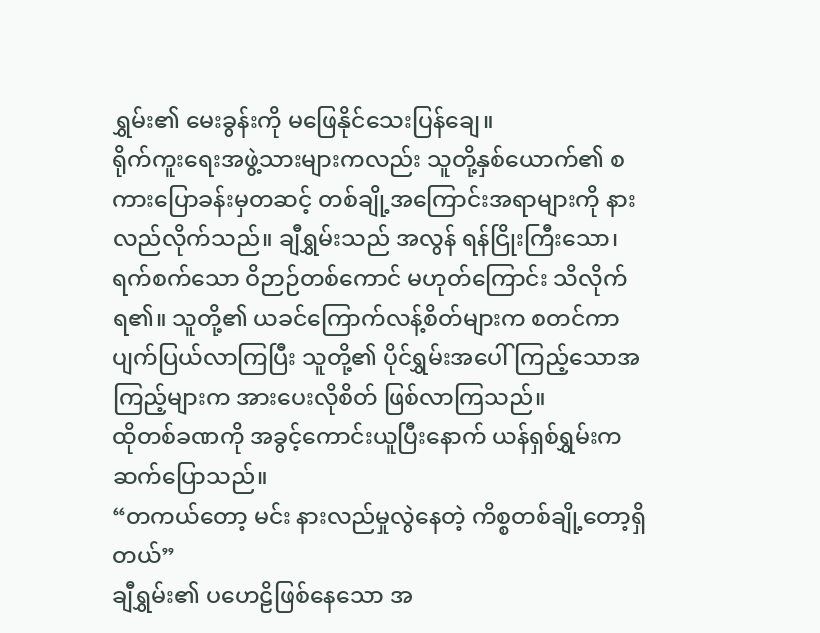ရွှမ်း၏ မေးခွန်းကို မဖြေနိုင်သေးပြန်ချေ။
ရိုက်ကူးရေးအဖွဲ့သားများကလည်း သူတို့နှစ်ယောက်၏ စကားပြောခန်းမှတဆင့် တစ်ချို့အကြောင်းအရာများကို နားလည်လိုက်သည်။ ချီရွှမ်းသည် အလွန် ရန်ငြိုးကြီးသော၊ ရက်စက်သော ဝိဉာဉ်တစ်ကောင် မဟုတ်ကြောင်း သိလိုက်ရ၏။ သူတို့၏ ယခင်ကြောက်လန့်စိတ်များက စတင်ကာ ပျက်ပြယ်လာကြပြီး သူတို့၏ ပိုင်ရွှမ်းအပေါ် ကြည့်သောအကြည့်များက အားပေးလိုစိတ် ဖြစ်လာကြသည်။
ထိုတစ်ခဏကို အခွင့်ကောင်းယူပြီးနောက် ယန်ရှစ်ရွှမ်းက ဆက်ပြောသည်။
“တကယ်တော့ မင်း နားလည်မှုလွဲနေတဲ့ ကိစ္စတစ်ချို့တော့ရှိတယ်”
ချီရွှမ်း၏ ပဟေဠိဖြစ်နေသော အ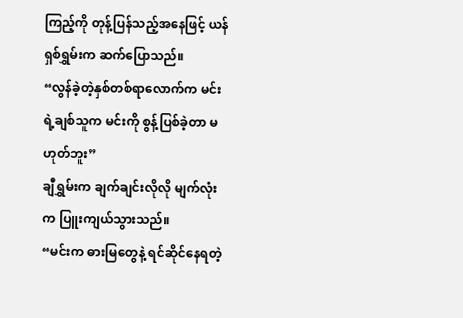ကြည့်ကို တုန့်ပြန်သည့်အနေဖြင့် ယန်ရှစ်ရွှမ်းက ဆက်ပြောသည်။
“လွန်ခဲ့တဲ့နှစ်တစ်ရာလောက်က မင်းရဲ့ချစ်သူက မင်းကို စွန့်ပြစ်ခဲ့တာ မဟုတ်ဘူး”
ချီရွှမ်းက ချက်ချင်းလိုလို မျက်လုံးက ပြူးကျယ်သွားသည်။
“မင်းက ဓားမြတွေနဲ့ ရင်ဆိုင်နေရတဲ့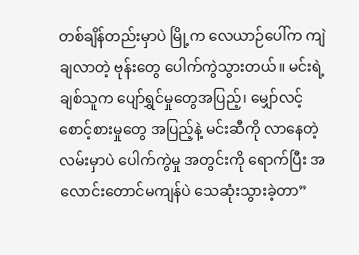တစ်ချိန်တည်းမှာပဲ မြို့က လေယာဉ်ပေါ်က ကျဲချလာတဲ့ ဗုန်းတွေ ပေါက်ကွဲသွားတယ်။ မင်းရဲ့ ချစ်သူက ပျော်ရွှင်မှုတွေအပြည့်၊ မျှော်လင့် စောင့်စားမှုတွေ အပြည့်နဲ့ မင်းဆီကို လာနေတဲ့လမ်းမှာပဲ ပေါက်ကွဲမှု အတွင်းကို ရောက်ပြီး အလောင်းတောင်မကျန်ပဲ သေဆုံးသွားခဲ့တာ”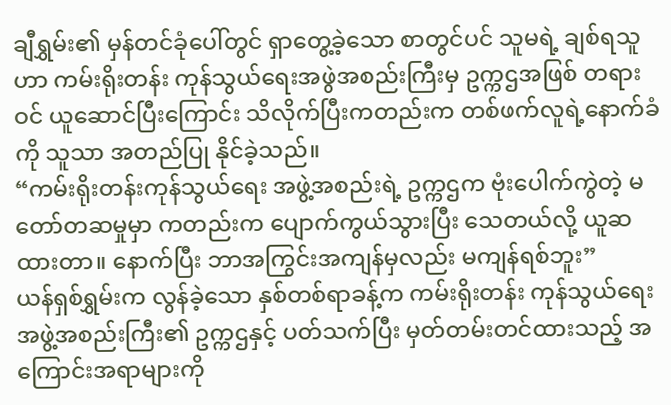ချီရွှမ်း၏ မှန်တင်ခုံပေါ်တွင် ရှာတွေ့ခဲ့သော စာတွင်ပင် သူမရဲ့ ချစ်ရသူဟာ ကမ်းရိုးတန်း ကုန်သွယ်ရေးအဖွဲအစည်းကြီးမှ ဥက္ကဌအဖြစ် တရားဝင် ယူဆောင်ပြီးကြောင်း သိလိုက်ပြီးကတည်းက တစ်ဖက်လူရဲ့နောက်ခံကို သူသာ အတည်ပြု နိုင်ခဲ့သည်။
“ကမ်းရိုးတန်းကုန်သွယ်ရေး အဖွဲ့အစည်းရဲ့ ဥက္ကဌက ဗုံးပေါက်ကွဲတဲ့ မတော်တဆမှုမှာ ကတည်းက ပျောက်ကွယ်သွားပြီး သေတယ်လို့ ယူဆထားတာ။ နောက်ပြီး ဘာအကြွင်းအကျန်မှလည်း မကျန်ရစ်ဘူး”
ယန်ရှစ်ရွှမ်းက လွန်ခဲ့သော နှစ်တစ်ရာခန့်က ကမ်းရိုးတန်း ကုန်သွယ်ရေး အဖွဲ့အစည်းကြီး၏ ဥက္ကဌနှင့် ပတ်သက်ပြီး မှတ်တမ်းတင်ထားသည့် အကြောင်းအရာများကို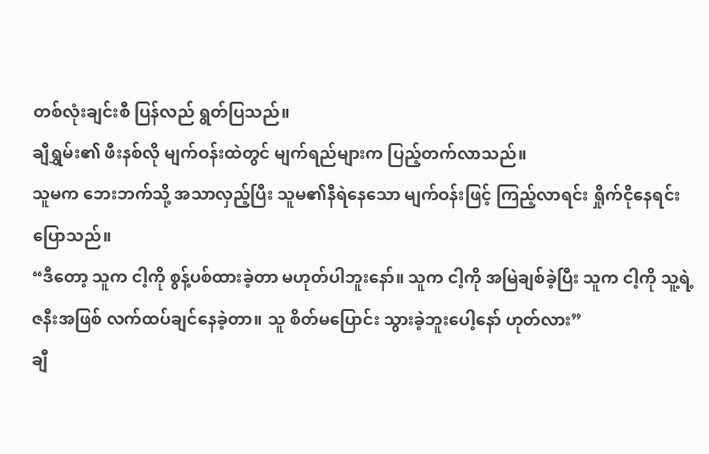တစ်လုံးချင်းစီ ပြန်လည် ရွတ်ပြသည်။
ချီရွှမ်း၏ ဖီးနစ်လို မျက်ဝန်းထဲတွင် မျက်ရည်များက ပြည့်တက်လာသည်။
သူမက ဘေးဘက်သို့ အသာလှည့်ပြီး သူမ၏နီရဲနေသော မျက်ဝန်းဖြင့် ကြည့်လာရင်း ရှိုက်ငိုနေရင်း ပြောသည်။
“ဒီတော့ သူက ငါ့ကို စွန့်ပစ်ထားခဲ့တာ မဟုတ်ပါဘူးနော်။ သူက ငါ့ကို အမြဲချစ်ခဲ့ပြီး သူက ငါ့ကို သူ့ရဲ့ဇနီးအဖြစ် လက်ထပ်ချင်နေခဲ့တာ။ သူ စိတ်မပြောင်း သွားခဲ့ဘူးပေါ့နော် ဟုတ်လား”
ချီ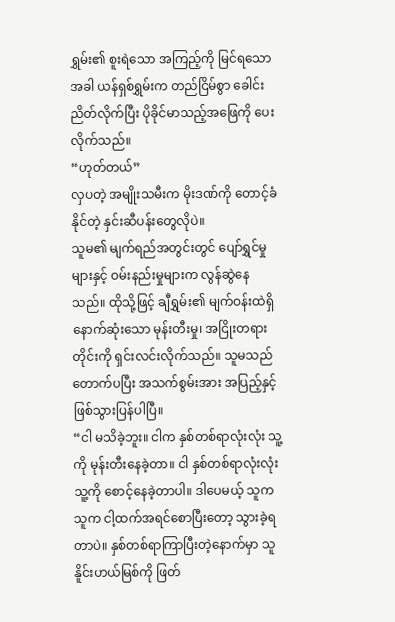ရွှမ်း၏ စူးရဲသော အကြည့်ကို မြင်ရသောအခါ ယန်ရှစ်ရွှမ်းက တည်ငြိမ်စွာ ခေါင်းညိတ်လိုက်ပြီး ပိုခိုင်မာသည့်အဖြေကို ပေးလိုက်သည်။
“ဟုတ်တယ်”
လှပတဲ့ အမျိုးသမီးက မိုးဒဏ်ကို တောင့်ခံနိုင်တဲ့ နှင်းဆီပန်းတွေလိုပဲ။
သူမ၏ မျက်ရည်အတွင်းတွင် ပျော်ရွှင်မှုများနှင့် ဝမ်းနည်းမှုများက လွန်ဆွဲနေသည်။ ထိုသို့ဖြင့် ချီရွှမ်း၏ မျက်ဝန်းထဲရှိ နောက်ဆုံးသော မုန်းတီးမှု၊ အငြိုးတရားတိုင်းကို ရှင်းလင်းလိုက်သည်။ သူမသည် တောက်ပပြီး အသက်စွမ်းအား အပြည့်နှင့် ဖြစ်သွားပြန်ပါပြီ။
“ငါ မသိခဲ့ဘူး။ ငါက နှစ်တစ်ရာလုံးလုံး သူ့ကို မုန်းတီးနေခဲ့တာ။ ငါ နှစ်တစ်ရာလုံးလုံး သူ့ကို စောင့်နေခဲ့တာပါ။ ဒါပေမယ့် သူက သူက ငါ့ထက်အရင်စောပြီးတော့ သွားခဲ့ရတာပဲ။ နှစ်တစ်ရာကြာပြီးတဲ့နောက်မှာ သူ နိူင်းဟယ်မြစ်ကို ဖြတ်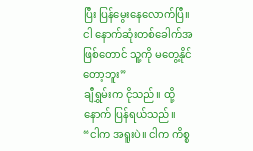ပြီး ပြန်မွေးနေလောက်ပြီ။ ငါ နောက်ဆုံးတစ်ခေါက်အဖြစ်တောင် သူ့ကို မတွေ့နိုင်တော့ဘူး”
ချီရွှမ်းက ငိုသည်။ ထို့နောက် ပြန်ရယ်သည်။
“ငါက အရူးပဲ။ ငါက ကိစ္စ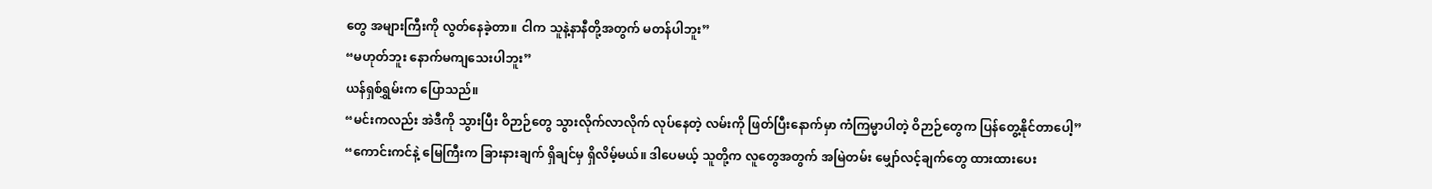တွေ အများကြီးကို လွတ်နေခဲ့တာ။ ငါက သူနဲ့နာနီတို့အတွက် မတန်ပါဘူး”
“မဟုတ်ဘူး နောက်မကျသေးပါဘူး”
ယန်ရှစ်ရွှမ်းက ပြောသည်။
“မင်းကလည်း အဲဒီကို သွားပြီး ဝိဉာဉ်တွေ သွားလိုက်လာလိုက် လုပ်နေတဲ့ လမ်းကို ဖြတ်ပြီးနောက်မှာ ကံကြမ္မာပါတဲ့ ဝိဉာဉ်တွေက ပြန်တွေ့နိုင်တာပေါ့”
“ကောင်းကင်နဲ့ မြေကြီးက ခြားနားချက် ရှိချင်မှ ရှိလိမ့်မယ်။ ဒါပေမယ့် သူတို့က လူတွေအတွက် အမြဲတမ်း မျှော်လင့်ချက်တွေ ထားထားပေး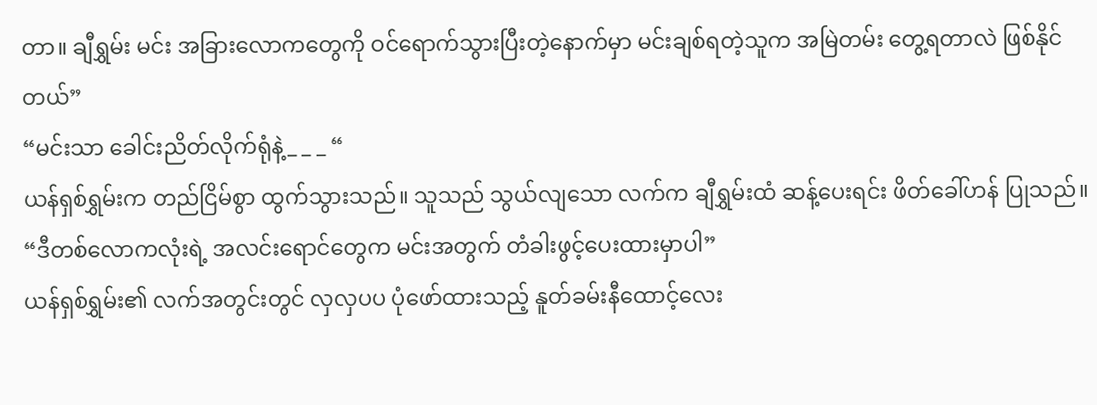တာ။ ချီရွှမ်း မင်း အခြားလောကတွေကို ဝင်ရောက်သွားပြီးတဲ့နောက်မှာ မင်းချစ်ရတဲ့သူက အမြဲတမ်း တွေ့ရတာလဲ ဖြစ်နိုင်တယ်”
“မင်းသာ ခေါင်းညိတ်လိုက်ရုံနဲ့_ _ _ “
ယန်ရှစ်ရွှမ်းက တည်ငြိမ်စွာ ထွက်သွားသည်။ သူသည် သွယ်လျသော လက်က ချီရွှမ်းထံ ဆန့်ပေးရင်း ဖိတ်ခေါ်ဟန် ပြုသည်။
“ဒီတစ်လောကလုံးရဲ့ အလင်းရောင်တွေက မင်းအတွက် တံခါးဖွင့်ပေးထားမှာပါ”
ယန်ရှစ်ရွှမ်း၏ လက်အတွင်းတွင် လှလှပပ ပုံဖော်ထားသည့် နူတ်ခမ်းနီထောင့်လေး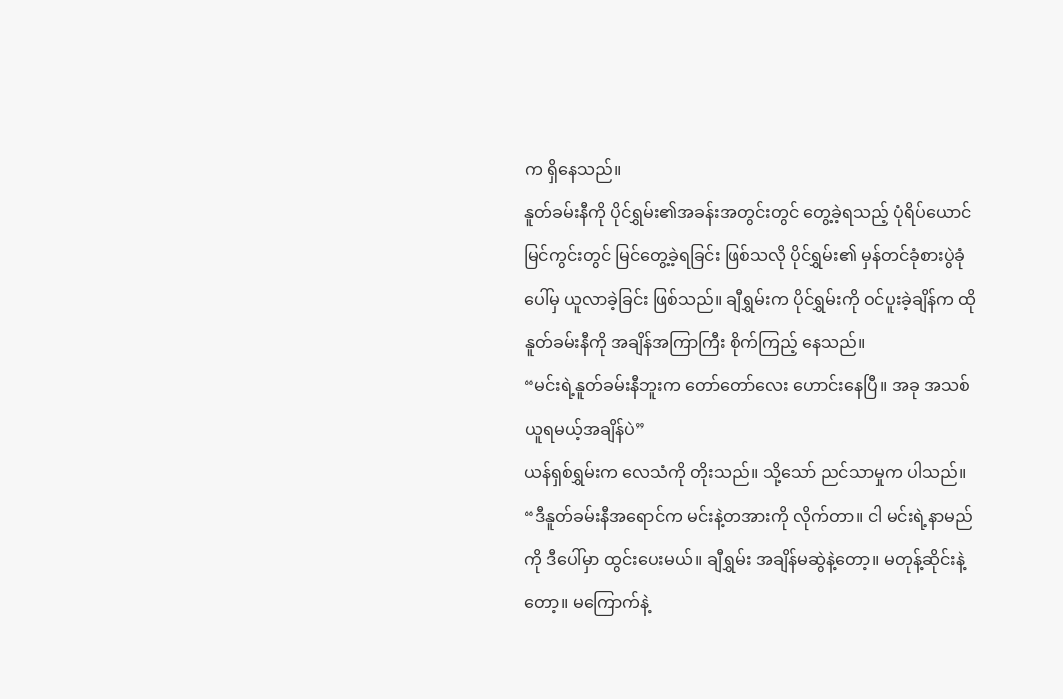က ရှိနေသည်။
နူတ်ခမ်းနီကို ပိုင်ရွှမ်း၏အခန်းအတွင်းတွင် တွေ့ခဲ့ရသည့် ပုံရိပ်ယောင်မြင်ကွင်းတွင် မြင်တွေ့ခဲ့ရခြင်း ဖြစ်သလို ပိုင်ရွှမ်း၏ မှန်တင်ခုံစားပွဲခုံပေါ်မှ ယူလာခဲ့ခြင်း ဖြစ်သည်။ ချီရွှမ်းက ပိုင်ရွှမ်းကို ဝင်ပူးခဲ့ချိန်က ထိုနူတ်ခမ်းနီကို အချိန်အကြာကြီး စိုက်ကြည့် နေသည်။
“မင်းရဲ့နူတ်ခမ်းနီဘူးက တော်တော်လေး ဟောင်းနေပြီ။ အခု အသစ်ယူရမယ့်အချိန်ပဲ”
ယန်ရှစ်ရွှမ်းက လေသံကို တိုးသည်။ သို့သော် ညင်သာမှုက ပါသည်။
“ဒီနူတ်ခမ်းနီအရောင်က မင်းနဲ့တအားကို လိုက်တာ။ ငါ မင်းရဲ့နာမည်ကို ဒီပေါ်မှာ ထွင်းပေးမယ်။ ချီရွှမ်း အချိန်မဆွဲနဲ့တော့။ မတုန့်ဆိုင်းနဲ့တော့။ မကြောက်နဲ့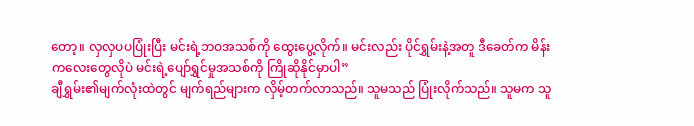တော့။ လှလှပပပြုံးပြီး မင်းရဲ့ဘဝအသစ်ကို ထွေးပွေ့လိုက်။ မင်းလည်း ပိုင်ရွှမ်းနဲ့အတူ ဒီခေတ်က မိန်းကလေးတွေလိုပဲ မင်းရဲ့ပျော်ရွှင်မှုအသစ်ကို ကြိုဆိုနိုင်မှာပါ”
ချီရွှမ်း၏မျက်လုံးထဲတွင် မျက်ရည်များက လှိမ့်တက်လာသည်။ သူမသည် ပြုံးလိုက်သည်။ သူမက သူ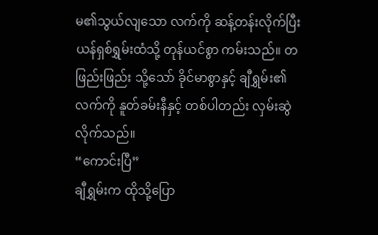မ၏သွယ်လျသော လက်ကို ဆန့်တန်းလိုက်ပြီး ယန်ရှစ်ရွှမ်းထံသို့ တုန်ယင်စွာ ကမ်းသည်။ တဖြည်းဖြည်း သို့သော် ခိုင်မာစွာနှင့် ချီရွှမ်း၏ လက်ကို နူတ်ခမ်းနီနှင့် တစ်ပါတည်း လှမ်းဆွဲလိုက်သည်။
“ကောင်းပြီ”
ချီရွှမ်းက ထိုသို့ပြော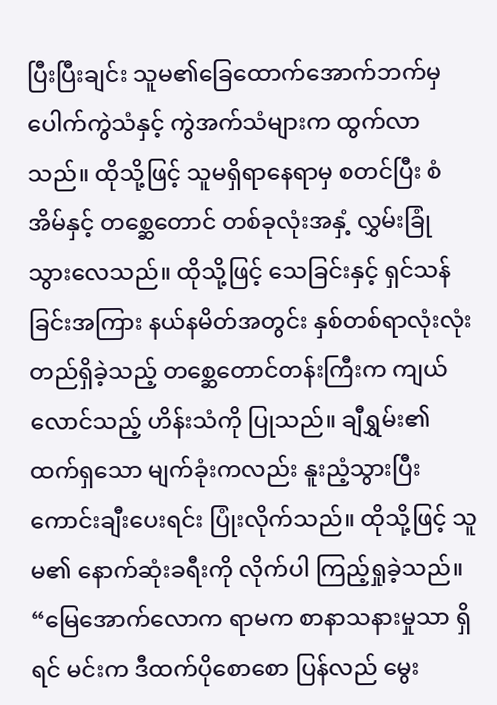ပြီးပြီးချင်း သူမ၏ခြေထောက်အောက်ဘက်မှ ပေါက်ကွဲသံနှင့် ကွဲအက်သံများက ထွက်လာသည်။ ထိုသို့ဖြင့် သူမရှိရာနေရာမှ စတင်ပြီး စံအိမ်နှင့် တစ္ဆေတောင် တစ်ခုလုံးအနှံ့ လွှမ်းခြုံ သွားလေသည်။ ထိုသို့ဖြင့် သေခြင်းနှင့် ရှင်သန်ခြင်းအကြား နယ်နမိတ်အတွင်း နှစ်တစ်ရာလုံးလုံး တည်ရှိခဲ့သည့် တစ္ဆေတောင်တန်းကြီးက ကျယ်လောင်သည့် ဟိန်းသံကို ပြုသည်။ ချီရွှမ်း၏ ထက်ရှသော မျက်ခုံးကလည်း နူးညံ့သွားပြီး ကောင်းချီးပေးရင်း ပြုံးလိုက်သည်။ ထိုသို့ဖြင့် သူမ၏ နောက်ဆုံးခရီးကို လိုက်ပါ ကြည့်ရှုခဲ့သည်။
“မြေအောက်လောက ရာမက စာနာသနားမှုသာ ရှိရင် မင်းက ဒီထက်ပိုစောစော ပြန်လည် မွေး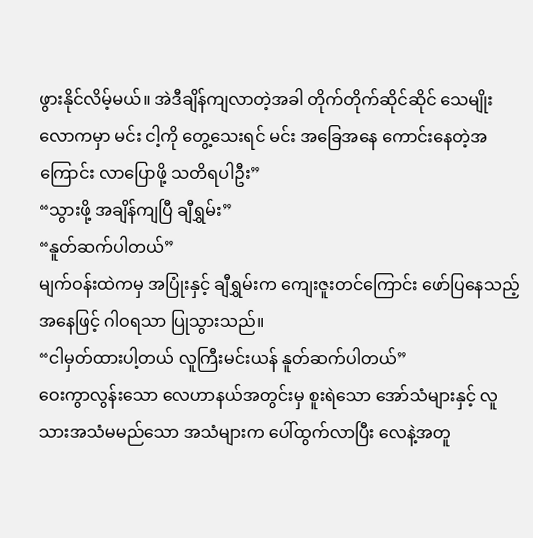ဖွားနိုင်လိမ့်မယ်။ အဲဒီချိန်ကျလာတဲ့အခါ တိုက်တိုက်ဆိုင်ဆိုင် သေမျိုးလောကမှာ မင်း ငါ့ကို တွေ့သေးရင် မင်း အခြေအနေ ကောင်းနေတဲ့အကြောင်း လာပြောဖို့ သတိရပါဦး”
“သွားဖို့ အချိန်ကျပြီ ချီရွှမ်း”
“နူတ်ဆက်ပါတယ်”
မျက်ဝန်းထဲကမှ အပြုံးနှင့် ချီရွှမ်းက ကျေးဇူးတင်ကြောင်း ဖော်ပြနေသည့် အနေဖြင့် ဂါဝရသာ ပြုသွားသည်။
“ငါမှတ်ထားပါ့တယ် လူကြီးမင်းယန် နူတ်ဆက်ပါတယ်”
ဝေးကွာလွန်းသော လေဟာနယ်အတွင်းမှ စူးရဲသော အော်သံများနှင့် လူသားအသံမမည်သော အသံများက ပေါ်ထွက်လာပြီး လေနဲ့အတူ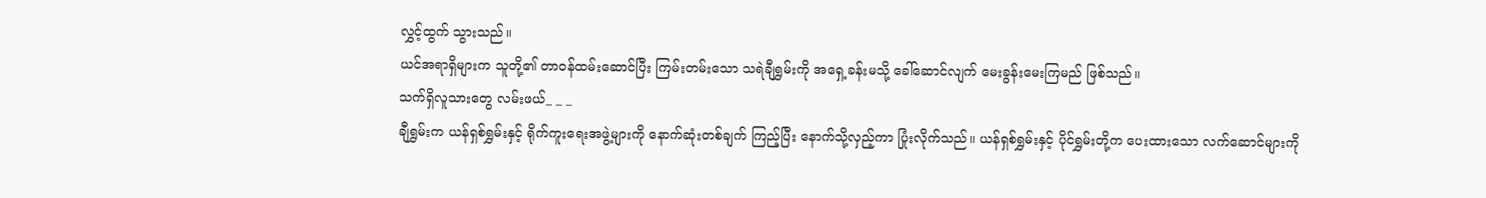လွှင့်ထွက် သွားသည်။
ယင်အရာရှိများက သူတို့၏ တာဝန်ထမ်းဆောင်ပြီး ကြမ်းတမ်းသော သရဲချီရွှမ်းကို အရှေ့ခန်းမသို့ ခေါ်ဆောင်လျက် မေးခွန်းမေးကြမည် ဖြစ်သည်။
သက်ရှိလူသားတွေ လမ်းဖယ်_ _ _
ချီရွှမ်းက ယန်ရှစ်ရွှမ်းနှင့် ရိုက်ကူးရေးအဖွဲ့များကို နောက်ဆုံးတစ်ချက် ကြည့်ပြီး နောက်သို့လှည့်ကာ ပြုံးလိုက်သည်။ ယန်ရှစ်ရွှမ်းနှင့် ပိုင်ရွှမ်းတို့က ပေးထားသော လက်ဆောင်များကို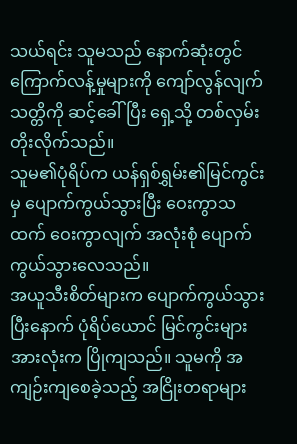သယ်ရင်း သူမသည် နောက်ဆုံးတွင် ကြောက်လန့်မှုများကို ကျော်လွန်လျက် သတ္တိကို ဆင့်ခေါ်ပြီး ရှေ့သို့ တစ်လှမ်း တိုးလိုက်သည်။
သူမ၏ပုံရိပ်က ယန်ရှစ်ရွှမ်း၏မြင်ကွင်းမှ ပျောက်ကွယ်သွားပြီး ဝေးကွာသထက် ဝေးကွာလျက် အလုံးစုံ ပျောက်ကွယ်သွားလေသည်။
အယူသီးစိတ်များက ပျောက်ကွယ်သွားပြီးနောက် ပုံရိပ်ယောင် မြင်ကွင်းများ အားလုံးက ပြိုကျသည်။ သူမကို အကျဉ်းကျစေခဲ့သည့် အငြိုးတရာများ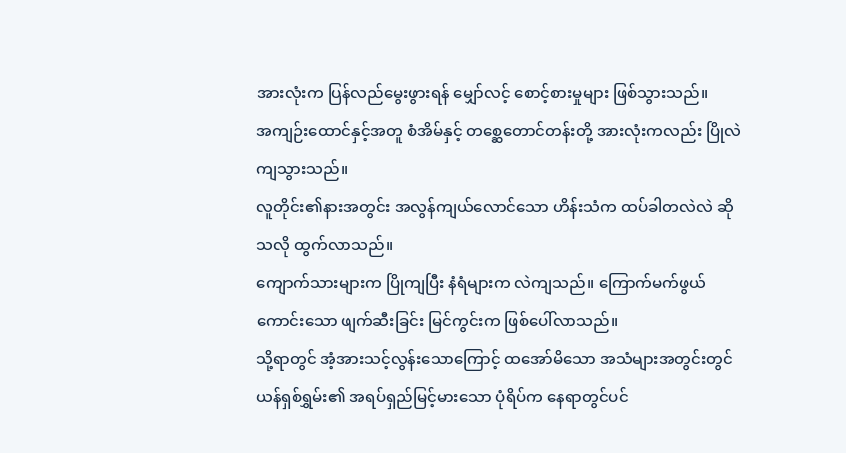အားလုံးက ပြန်လည်မွေးဖွားရန် မျှော်လင့် စောင့်စားမှုများ ဖြစ်သွားသည်။
အကျဉ်းထောင်နှင့်အတူ စံအိမ်နှင့် တစ္ဆေတောင်တန်းတို့ အားလုံးကလည်း ပြိုလဲ ကျသွားသည်။
လူတိုင်း၏နားအတွင်း အလွန်ကျယ်လောင်သော ဟိန်းသံက ထပ်ခါတလဲလဲ ဆိုသလို ထွက်လာသည်။
ကျောက်သားများက ပြိုကျပြီး နံရံများက လဲကျသည်။ ကြောက်မက်ဖွယ်ကောင်းသော ဖျက်ဆီးခြင်း မြင်ကွင်းက ဖြစ်ပေါ်လာသည်။
သို့ရာတွင် အံ့အားသင့်လွန်းသောကြောင့် ထအော်မိသော အသံများအတွင်းတွင် ယန်ရှစ်ရွှမ်း၏ အရပ်ရှည်မြင့်မားသော ပုံရိပ်က နေရာတွင်ပင်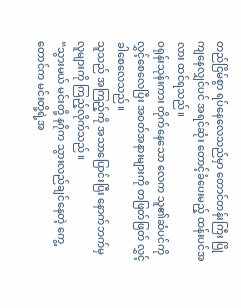တည်ငြိမ်စွာ ရပ်နေလေသည်မှာ တောင်တန်းကြီး ပြိုကျနေလျှင်ပင် အရင်ဆုံး တောင့်ခံပေးမည့် ထန်းပင်အလား ထင်ရသည်။
ဝရုန်းသုန်းကား တိုက်နေသော လေက သူ၏ဆံပင်ကို လွှင့်စေလေပြီး အဝတ်အနားများကို တဖြတ်ဖြတ် လွှင့်ခါစေလေသည်။
သူသည် အကြည့်ကို အသာပြောင်းပြီး နောက်ဘက်မှ လူများကို ကြည့်လိုက်သည်။
“သွားမယ် မင်းတို့ နဂိုက သွားလည်ချင်နေတဲ့ ကွေ့တောင်က မင်းတို့ရဲ့အ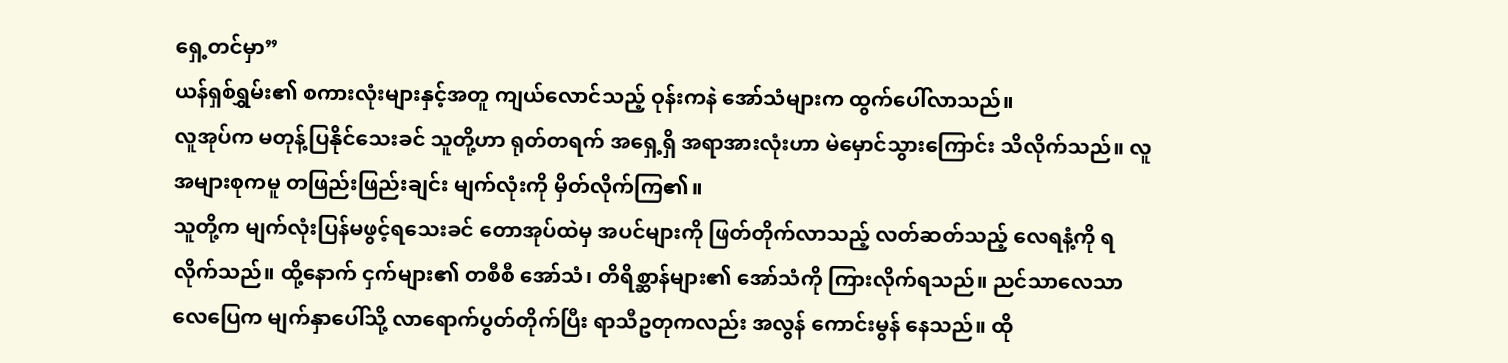ရှေ့တင်မှာ”
ယန်ရှစ်ရွှမ်း၏ စကားလုံးများနှင့်အတူ ကျယ်လောင်သည့် ဝုန်းကနဲ အော်သံများက ထွက်ပေါ်လာသည်။
လူအုပ်က မတုန့်ပြနိုင်သေးခင် သူတို့ဟာ ရုတ်တရက် အရှေ့ရှိ အရာအားလုံးဟာ မဲမှောင်သွားကြောင်း သိလိုက်သည်။ လူအများစုကမူ တဖြည်းဖြည်းချင်း မျက်လုံးကို မှိတ်လိုက်ကြ၏။
သူတို့က မျက်လုံးပြန်မဖွင့်ရသေးခင် တောအုပ်ထဲမှ အပင်များကို ဖြတ်တိုက်လာသည့် လတ်ဆတ်သည့် လေရနံ့ကို ရလိုက်သည်။ ထို့နောက် ငှက်များ၏ တစီစီ အော်သံ၊ တိရိစ္ဆာန်များ၏ အော်သံကို ကြားလိုက်ရသည်။ ညင်သာလေသာ လေပြေက မျက်နှာပေါ်သို့ လာရောက်ပွတ်တိုက်ပြီး ရာသီဥတုကလည်း အလွန် ကောင်းမွန် နေသည်။ ထို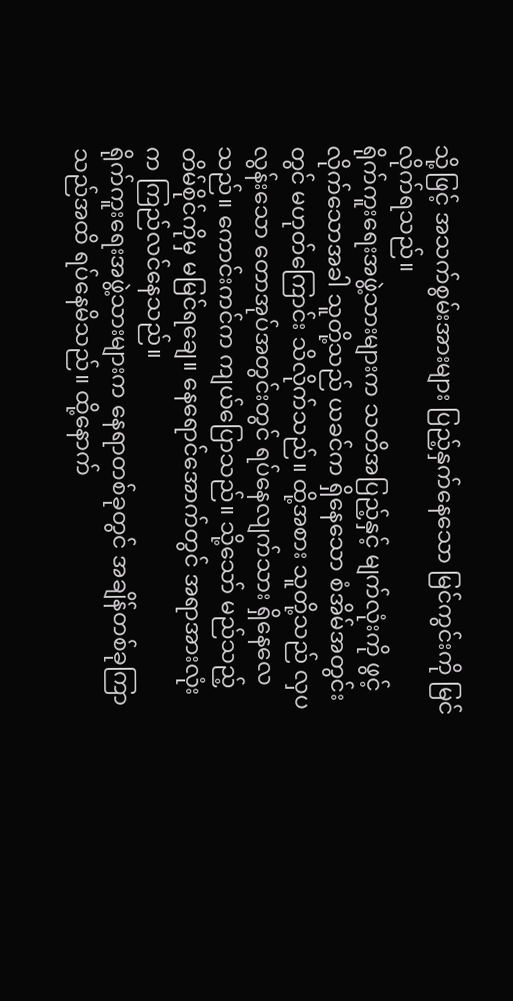သို့ဖြင့် အသက်စွမ်းအားများ ပြည့်နှက်နေသော မြင်ကွင်းကို မြင်လိုက်ရသည်။
ရိုက်ကူးရေးအဖွဲ့သားများက သတိအပြည့်နှင့် မျက်လုံးကို ဖွင့်လိုက်သောအခါ သူတို့သည် ယခင်က ရှိနေသော စံအိမ်အတွင်းတွင် မဟုတ်ကြောင်း သိလိုက်သည်။ ထို့အစား သူတို့သည် လှပလွန်းသော တောအုပ်အတွင်းတွင် ရပ်နေလျက်သား ရှိနေလေသည်။ ကောင်းကင်က ကျယ်ပြောသည်။ သို့သော် မည်သည့်တိမ်စိုင်ကိုမှ မမြင်ရချေ။ နေရောင်အောက်တွင် အရာအားလုံးက ကြည်လင်နေသည်။
ရိုက်ကူးရေးအဖွဲ့သားများက နေရာတစ်ခုတွင် အချိန်တစ်ခုကြာသည်အထိ ရပ်နေမိသည်။ ထို့နောက်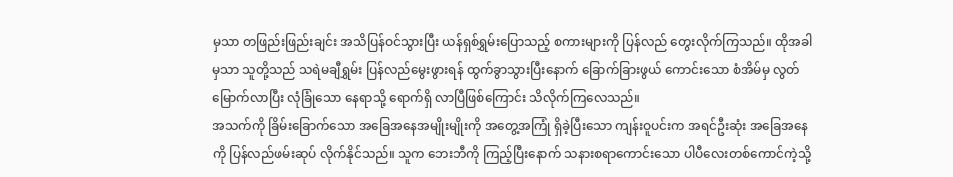မှသာ တဖြည်းဖြည်းချင်း အသိပြန်ဝင်သွားပြီး ယန်ရှစ်ရွှမ်းပြောသည့် စကားများကို ပြန်လည် တွေးလိုက်ကြသည်။ ထိုအခါမှသာ သူတို့သည် သရဲမချီရွှမ်း ပြန်လည်မွေးဖွားရန် ထွက်ခွာသွားပြီးနောက် ခြောက်ခြားဖွယ် ကောင်းသော စံအိမ်မှ လွတ်မြောက်လာပြီး လုံခြုံသော နေရာသို့ ရောက်ရှိ လာပြီဖြစ်ကြောင်း သိလိုက်ကြလေသည်။
အသက်ကို ခြိမ်းခြောက်သော အခြေအနေအမျိုးမျိုးကို အတွေ့အကြုံ ရှိခဲ့ပြီးသော ကျန်းဝူပင်းက အရင်ဦးဆုံး အခြေအနေကို ပြန်လည်ဖမ်းဆုပ် လိုက်နိုင်သည်။ သူက ဘေးဘီကို ကြည့်ပြီးနောက် သနားစရာကောင်းသော ပါပီလေးတစ်ကောင်ကဲ့သို့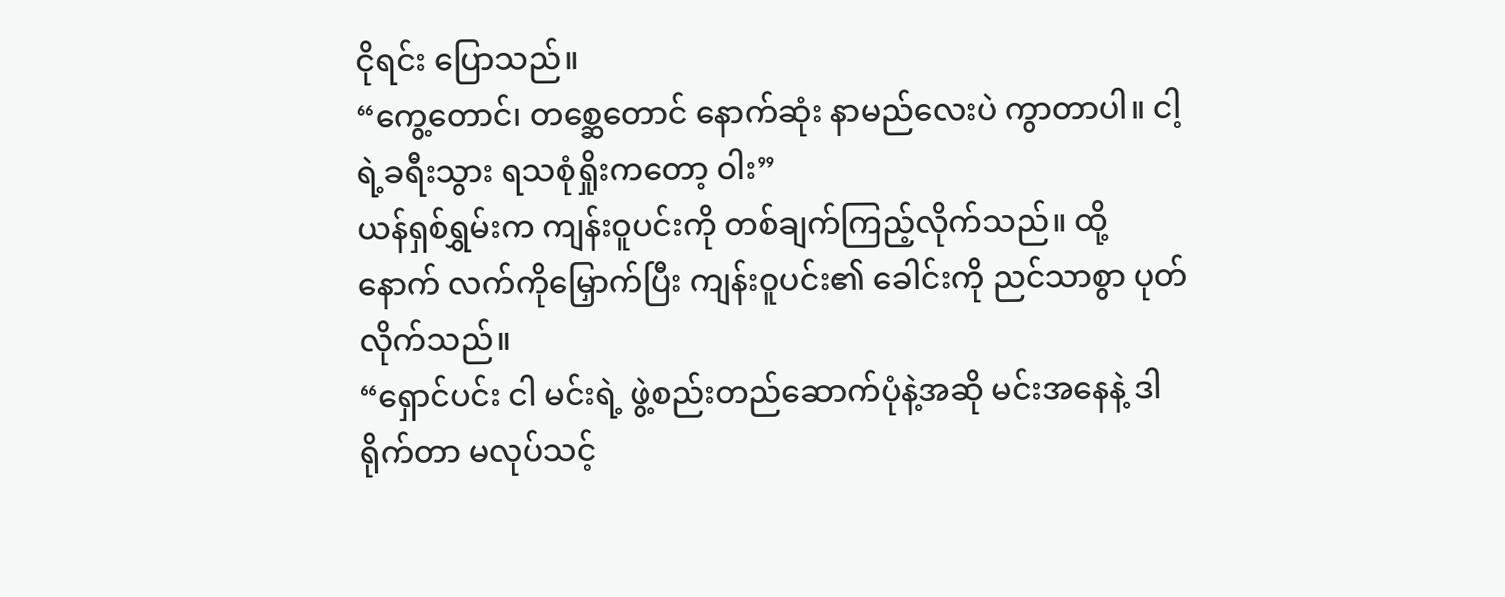ငိုရင်း ပြောသည်။
“ကွေ့တောင်၊ တစ္ဆေတောင် နောက်ဆုံး နာမည်လေးပဲ ကွာတာပါ။ ငါ့ရဲ့ခရီးသွား ရသစုံရှိုးကတော့ ဝါး”
ယန်ရှစ်ရွှမ်းက ကျန်းဝူပင်းကို တစ်ချက်ကြည့်လိုက်သည်။ ထို့နောက် လက်ကိုမြှောက်ပြီး ကျန်းဝူပင်း၏ ခေါင်းကို ညင်သာစွာ ပုတ်လိုက်သည်။
“ရှောင်ပင်း ငါ မင်းရဲ့ ဖွဲ့စည်းတည်ဆောက်ပုံနဲ့အဆို မင်းအနေနဲ့ ဒါရိုက်တာ မလုပ်သင့်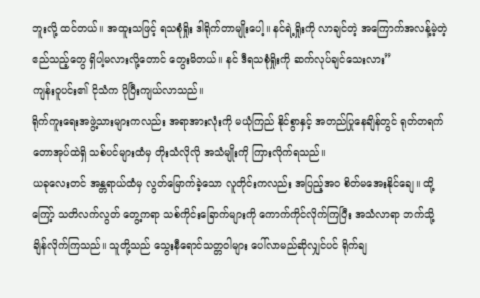ဘူးလို့ ထင်တယ်။ အထူးသဖြင့် ရသစုံရှိုး ဒါရိုက်တာမျိုးပေါ့။ နင်ရဲ့ရှိုးကို လာချင်တဲ့ အကြောက်အလန့်မဲ့တဲ့ ဧည်သည့်တွေ ရှိပါ့မလားလို့တောင် တွေးမိတယ်။ နင် ဒီရသစုံရှိုးကို ဆက်လုပ်ချင်သေးလား”
ကျန်းဝူပင်း၏ ငိုသံက ပိုပြီးကျယ်လာသည်။
ရိုက်ကူးရေးအဖွဲ့သားများကလည်း အရာအားလုံးကို မယုံကြည် နိုင်စွာနှင့် အတည်ပြုနေချိန်တွင် ရုတ်တရက် တောအုပ်ထဲရှိ သစ်ပင်များထံမှ တိုးသံလိုလို အသံမျိုးကို ကြားလိုက်ရသည်။
ယခုလေးတင် အန္တရာယ်ထံမှ လွတ်မြောက်ခဲ့သော လူတိုင်းကလည်း အပြည့်အဝ စိတ်မအေးနိုင်ချေ။ ထို့ကြော့် သတိလက်လွတ် တွေ့ကရာ သစ်ကိုင်းခြောက်များကို ကောက်ကိုင်လိုက်ကြပြီး အသံလာရာ ဘက်သို့ ချိန်လိုက်ကြသည်။ သူတို့သည် သွေးနီရောင်သတ္တဝါများ ပေါ်လာမည်ဆိုလျှင်ပင် ရိုက်ချ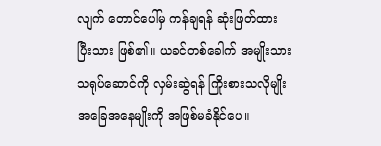လျက် တောင်ပေါ်မှ ကန်ချရန် ဆုံးဖြတ်ထားပြီးသား ဖြစ်၏။ ယခင်တစ်ခေါက် အမျိုးသားသရုပ်ဆောင်ကို လှမ်းဆွဲရန် ကြိုးစားသလိုမျိုး အခြေအနေမျိုးကို အဖြစ်မခံနိုင်ပေ။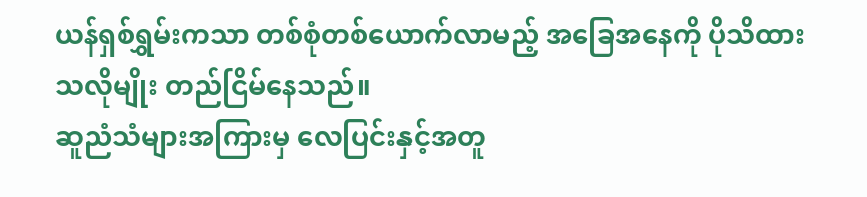ယန်ရှစ်ရွှမ်းကသာ တစ်စုံတစ်ယောက်လာမည့် အခြေအနေကို ပိုသိထားသလိုမျိုး တည်ငြိမ်နေသည်။
ဆူညံသံများအကြားမှ လေပြင်းနှင့်အတူ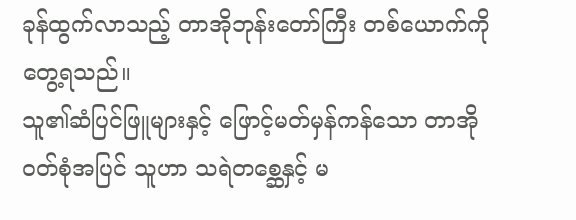ခုန်ထွက်လာသည့် တာအိုဘုန်းတော်ကြီး တစ်ယောက်ကို တွေ့ရသည်။
သူ၏ဆံပြင်ဖြူများနှင့် ဖြောင့်မတ်မှန်ကန်သော တာအိုဝတ်စုံအပြင် သူဟာ သရဲတစ္ဆေနှင့် မ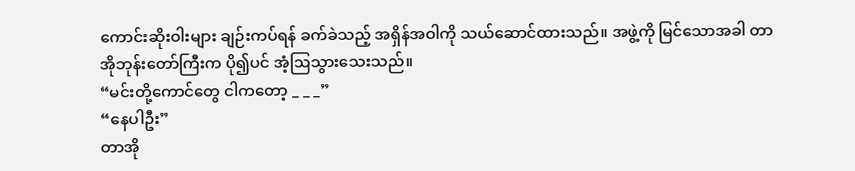ကောင်းဆိုးဝါးများ ချဉ်းကပ်ရန် ခက်ခဲသည့် အရှိန်အဝါကို သယ်ဆောင်ထားသည်။ အဖွဲ့ကို မြင်သောအခါ တာအိုဘုန်းတော်ကြီးက ပို၍ပင် အံ့ဩသွားသေးသည်။
“မင်းတို့ကောင်တွေ ငါကတော့ _ _ _”
“နေပါဦး”
တာအို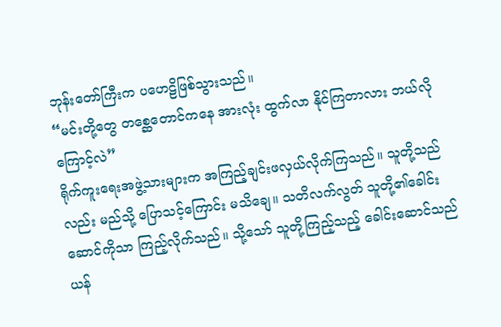ဘုန်းတော်ကြီးက ပဟေဠိဖြစ်သွားသည်။
“မင်းတို့တွေ တစ္ဆေတောင်ကနေ အားလုံး ထွက်လာ နိုင်ကြတာလား ဘယ်လို ကြောင့်လဲ”
ရိုက်ကူးရေးအဖွဲ့သားများက အကြည့်ချင်းဖလှယ်လိုက်ကြသည်။ သူတို့သည်လည်း မည်သို့ ပြောသင့်ကြောင်း မသိချေ။ သတိလက်လွတ် သူတို့၏ခေါင်းဆောင်ကိုသာ ကြည့်လိုက်သည်။ သို့သော် သူတို့ကြည့်သည့် ခေါင်းဆောင်သည် ယန်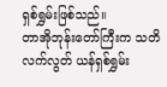ရှစ်ရွှမ်းဖြစ်သည်။
တာအိုဘုန်းတော်ကြီးက သတိလက်လွတ် ယန်ရှစ်ရွှမ်း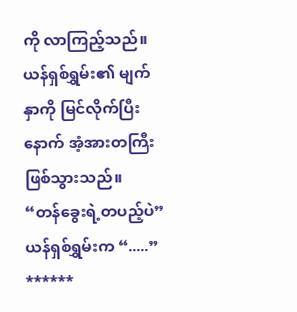ကို လာကြည့်သည်။
ယန်ရှစ်ရွှမ်း၏ မျက်နှာကို မြင်လိုက်ပြီးနောက် အံ့အားတကြီး ဖြစ်သွားသည်။
“တန်ခွေးရဲ့တပည့်ပဲ”
ယန်ရှစ်ရွှမ်းက “.....”
******